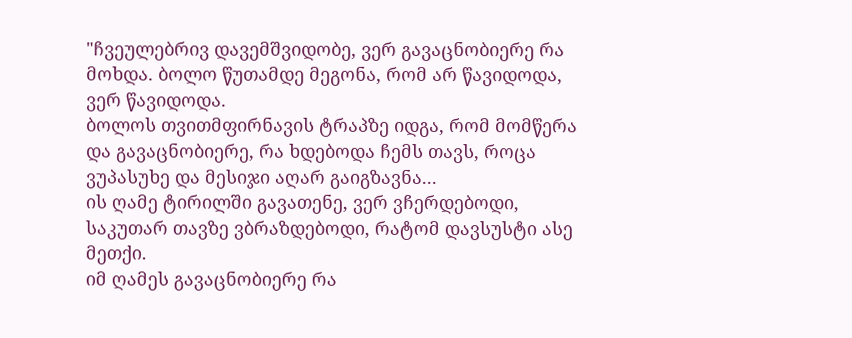"ჩვეულებრივ დავემშვიდობე, ვერ გავაცნობიერე რა მოხდა. ბოლო წუთამდე მეგონა, რომ არ წავიდოდა, ვერ წავიდოდა.
ბოლოს თვითმფირნავის ტრაპზე იდგა, რომ მომწერა და გავაცნობიერე, რა ხდებოდა ჩემს თავს, როცა ვუპასუხე და მესიჯი აღარ გაიგზავნა...
ის ღამე ტირილში გავათენე, ვერ ვჩერდებოდი, საკუთარ თავზე ვბრაზდებოდი, რატომ დავსუსტი ასე მეთქი.
იმ ღამეს გავაცნობიერე რა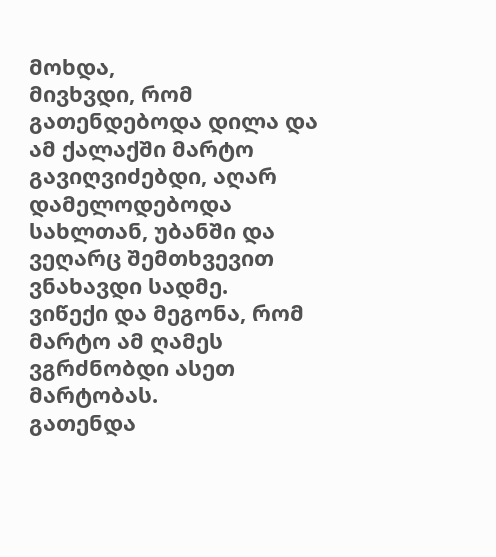მოხდა,
მივხვდი, რომ გათენდებოდა დილა და ამ ქალაქში მარტო გავიღვიძებდი, აღარ დამელოდებოდა სახლთან, უბანში და ვეღარც შემთხვევით ვნახავდი სადმე.
ვიწექი და მეგონა, რომ მარტო ამ ღამეს ვგრძნობდი ასეთ მარტობას.
გათენდა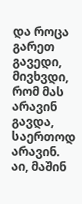და როცა გარეთ გავედი, მივხვდი, რომ მას არავინ გავდა, საერთოდ არავინ.
აი, მაშინ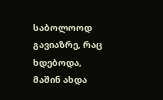საბოლოოდ გავიაზრე, რაც ხდებოდა, მაშინ ახდა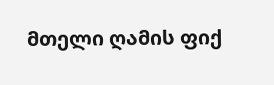მთელი ღამის ფიქ